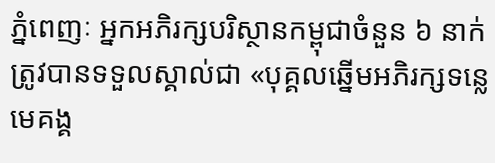ភ្នំពេញៈ អ្នកអភិរក្សបរិស្ថានកម្ពុជាចំនួន ៦ នាក់ត្រូវបានទទួលស្គាល់ជា «បុគ្គលឆ្នើមអភិរក្សទន្លេមេគង្គ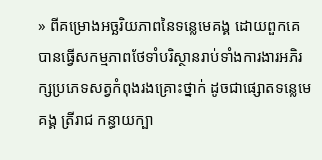» ពីគម្រោងអច្ឆរិយភាពនៃទន្លេមេគង្គ ដោយពួកគេបានធ្វើសកម្មភាពថែទាំបរិស្ថានរាប់ទាំងការងារអភិរក្សប្រភេទសត្វកំពុងរងគ្រោះថ្នាក់ ដូចជាផ្សោតទន្លេមេគង្គ ត្រីរាជ កន្ធាយក្បា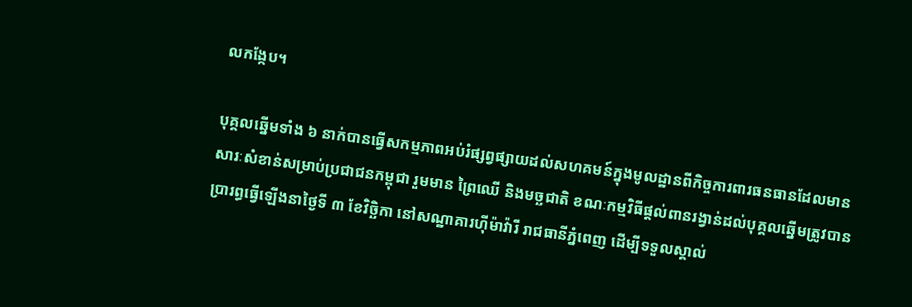លកង្កែប។

បុគ្គលឆ្នើមទាំង ៦ នាក់បានធ្វើសកម្មភាពអប់រំផ្សព្វផ្សាយដល់សហគមន៍ក្នុងមូលដ្ឋានពីកិច្ចការពារធនធានដែលមានសារៈសំខាន់សម្រាប់ប្រជាជនកម្ពុជា រួមមាន ព្រៃឈើ និងមច្ឆជាតិ ខណៈកម្មវិធីផ្តល់ពានរង្វាន់ដល់បុគ្គលឆ្នើមត្រូវបានប្រារព្ធធ្វើឡើងនាថ្ងៃទី ៣ ខែវិច្ឆិកា នៅសណ្ឋាគារហ៊ីម៉ាវ៉ារី រាជធានីភ្នំពេញ ដើម្បីទទួលស្គាល់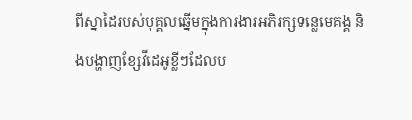ពីស្នាដៃរបស់បុគ្គលឆ្នើមក្នុងការងារអភិរក្សទន្លេមេគង្គ និងបង្ហាញខ្សែវីដេអូខ្លីៗដែលប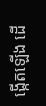ង្កើតឡើង ដើ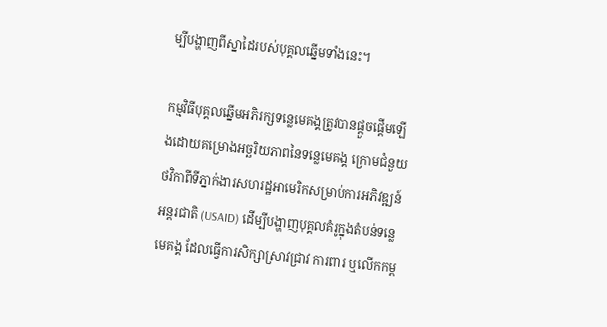ម្បីបង្ហាញពីស្នាដៃរបស់បុគ្គលឆ្នើមទាំងនេះ។

កម្មវិធីបុគ្គលឆ្នើមអភិរក្សទន្លេមេគង្គត្រូវបានផ្តួចផ្តើមឡើងដោយគម្រោងអច្ឆរិយភាពនៃទន្លេមេគង្គ ក្រោមជំនួយថវិកាពីទីភ្នាក់ងារសហរដ្ឋអាមេរិកសម្រាប់ការអភិវឌ្ឍន៍អន្តរជាតិ (USAID) ដើម្បីបង្ហាញបុគ្គលគំរូក្នុងតំបន់ទន្លេមេគង្គ ដែលធ្វើការសិក្សាស្រាវជ្រាវ ការពារ ឬលើកកម្ព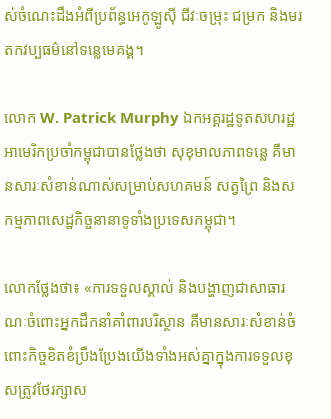ស់ចំណេះដឹងអំពីប្រព័ន្ធអេកូឡូស៊ី ជីវៈចម្រុះ ជម្រក និងមរតកវប្បធម៌នៅទន្លេមេគង្គ។

លោក W. Patrick Murphy ឯកអគ្គរដ្ឋទូតសហរដ្ឋអាមេរិកប្រចាំកម្ពុជាបានថ្លែងថា សុខុមាលភាពទន្លេ គឺមានសារៈសំខាន់ណាស់សម្រាប់សហគមន៍ សត្វព្រៃ និងសកម្មភាពសេដ្ឋកិច្ចនានាទូទាំងប្រទេសកម្ពុជា។

លោកថ្លែងថា៖ «ការទទួលស្គាល់ និងបង្ហាញជាសាធារណៈចំពោះអ្នកដឹកនាំគាំពារបរិស្ថាន គឺមានសារៈសំខាន់ចំពោះកិច្ចខិតខំប្រឹងប្រែងយើងទាំងអស់គ្នាក្នុងការទទួលខុសត្រូវថែរក្សាស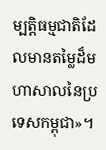ម្បត្តិធម្មជាតិដែលមានតម្លៃដ៏មហាសាលនៃប្រទេសកម្ពុជា»។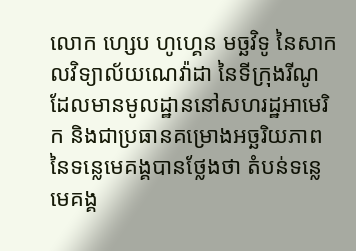លោក ហ្សេប ហូហ្គេន មច្ឆវិទូ នៃសាកលវិទ្យាល័យណេវ៉ាដា នៃទីក្រុងរីណូ ដែលមានមូលដ្ឋាននៅសហរដ្ឋអាមេរិក និងជាប្រធានគម្រោងអច្ឆរិយភាពនៃទន្លេមេគង្គបានថ្លែងថា តំបន់ទន្លេមេគង្គ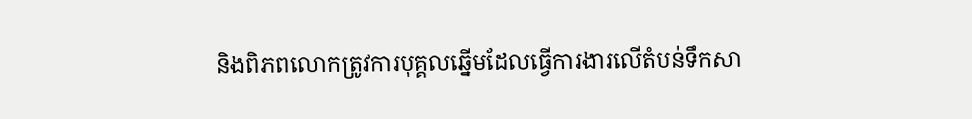និងពិភពលោកត្រូវការបុគ្គលឆ្នើមដែលធ្វើការងារលើតំបន់ទឹកសា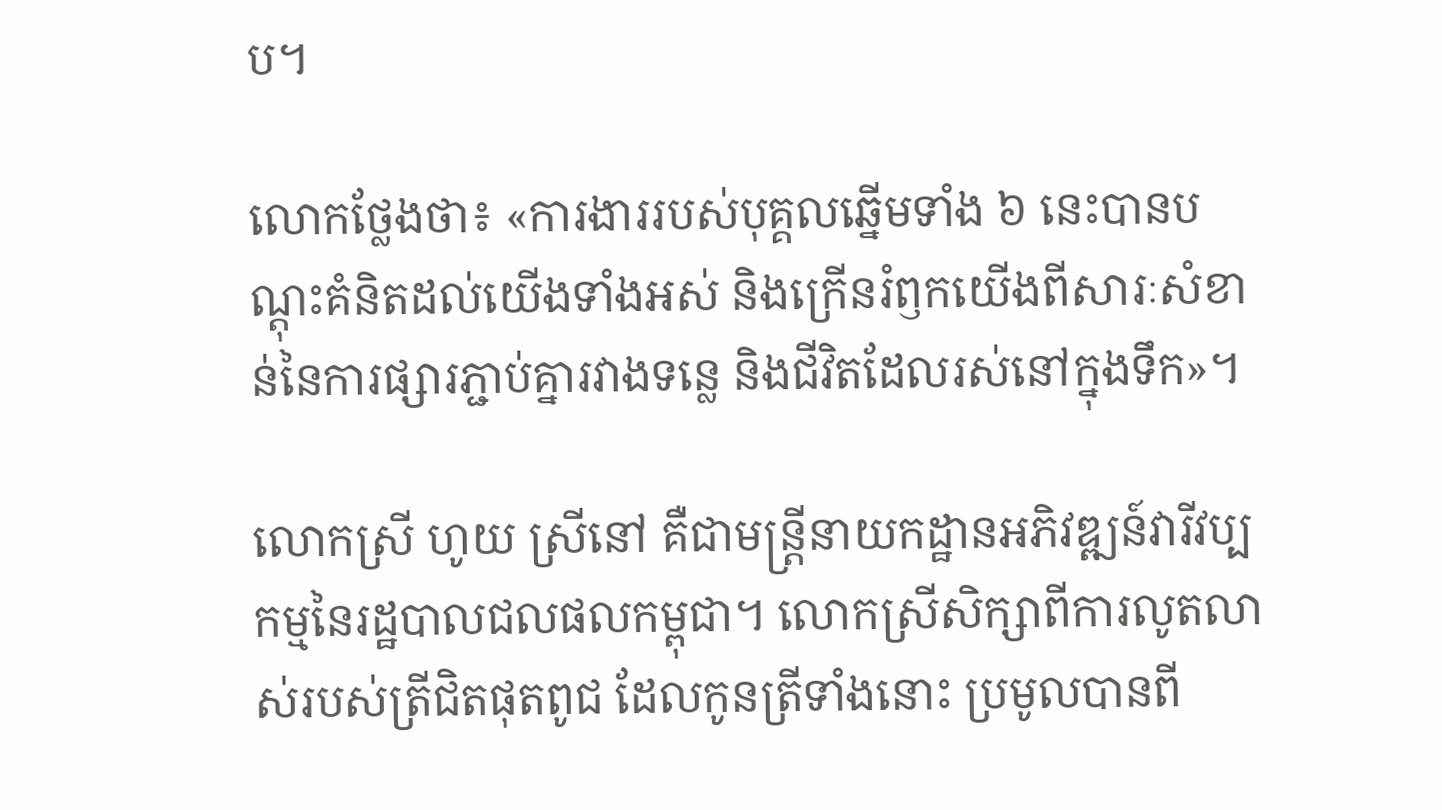ប។

លោកថ្លែងថា៖ «ការងាររបស់បុគ្គលឆ្នើមទាំង ៦ នេះបានបណ្តុះគំនិតដល់យើងទាំងអស់ និងក្រើនរំឭកយើងពីសារៈសំខាន់នៃការផ្សារភ្ជាប់គ្នារវាងទន្លេ និងជីវិតដែលរស់នៅក្នុងទឹក»។

លោកស្រី ហូយ ស្រីនៅ គឺជាមន្ត្រីនាយកដ្ឋានអភិវឌ្ឍន៍វារីវប្បកម្មនៃរដ្ឋបាលជលផលកម្ពុជា។ លោកស្រីសិក្សាពីការលូតលាស់របស់ត្រីជិតផុតពូជ ដែលកូនត្រីទាំងនោះ ប្រមូលបានពី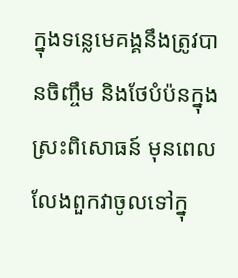ក្នុងទន្លេមេគង្គនឹងត្រូវបានចិញ្ចឹម និងថែបំប៉នក្នុងស្រះពិសោធន៍ មុនពេលលែងពួកវាចូលទៅក្នុ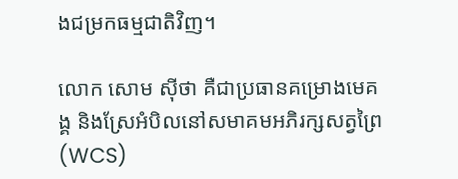ងជម្រកធម្មជាតិវិញ។

លោក សោម ស៊ីថា គឺជាប្រធានគម្រោងមេគង្គ និងស្រែអំបិលនៅសមាគមអភិរក្សសត្វព្រៃ (WCS)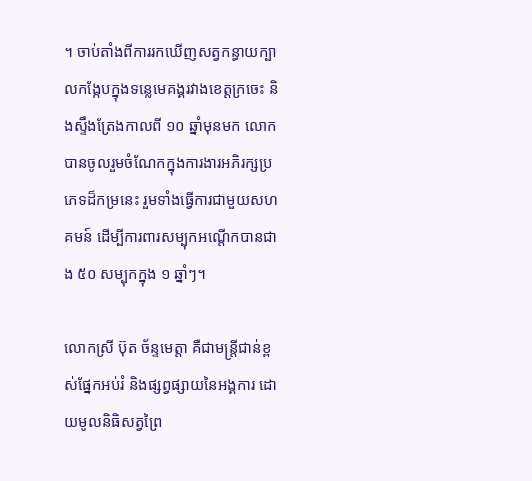។ ចាប់តាំងពីការរកឃើញសត្វកន្ធាយក្បាលកង្កែបក្នុងទន្លេមេគង្គរវាងខេត្តក្រចេះ និងស្ទឹងត្រែងកាលពី ១០ ឆ្នាំមុនមក លោកបានចូលរួមចំណែកក្នុងការងារអភិរក្សប្រភេទដ៏កម្រនេះ រួមទាំងធ្វើការជាមួយសហគមន៍ ដើម្បីការពារសម្បុកអណ្តើកបានជាង ៥០ សម្បុកក្នុង ១ ឆ្នាំៗ។

លោកស្រី ប៊ុត ច័ន្ទមេត្តា គឺជាមន្ត្រីជាន់ខ្ពស់ផ្នែកអប់រំ និងផ្សព្វផ្សាយនៃអង្គការ ដោយមូលនិធិសត្វព្រៃ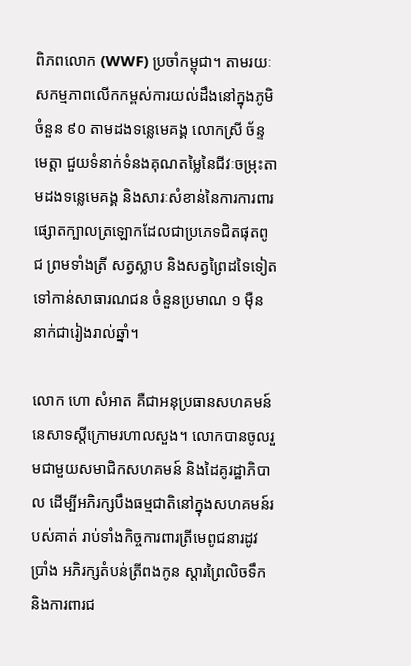ពិភពលោក (WWF) ប្រចាំកម្ពុជា។ តាមរយៈសកម្មភាពលើកកម្ពស់ការយល់ដឹងនៅក្នុងភូមិចំនួន ៩០ តាមដងទន្លេមេគង្គ លោកស្រី ច័ន្ទមេត្តា ជួយទំនាក់ទំនងគុណតម្លៃនៃជីវៈចម្រុះតាមដងទន្លេមេគង្គ និងសារៈសំខាន់នៃការការពារផ្សោតក្បាលត្រឡោកដែលជាប្រភេទជិតផុតពូជ ព្រមទាំងត្រី សត្វស្លាប និងសត្វព្រៃដទៃទៀតទៅកាន់សាធារណជន ចំនួនប្រមាណ ១ ម៉ឺននាក់ជារៀងរាល់ឆ្នាំ។

លោក ហោ សំអាត គឺជាអនុប្រធានសហគមន៍នេសាទស្តីក្រោមរហាលសួង។ លោកបានចូលរួមជាមួយសមាជិកសហគមន៍ និងដៃគូរដ្ឋាភិបាល ដើម្បីអភិរក្សបឹងធម្មជាតិនៅក្នុងសហគមន៍របស់គាត់ រាប់ទាំងកិច្ចការពារត្រីមេពូជនារដូវប្រាំង អភិរក្សតំបន់ត្រីពងកូន ស្តារព្រៃលិចទឹក និងការពារជ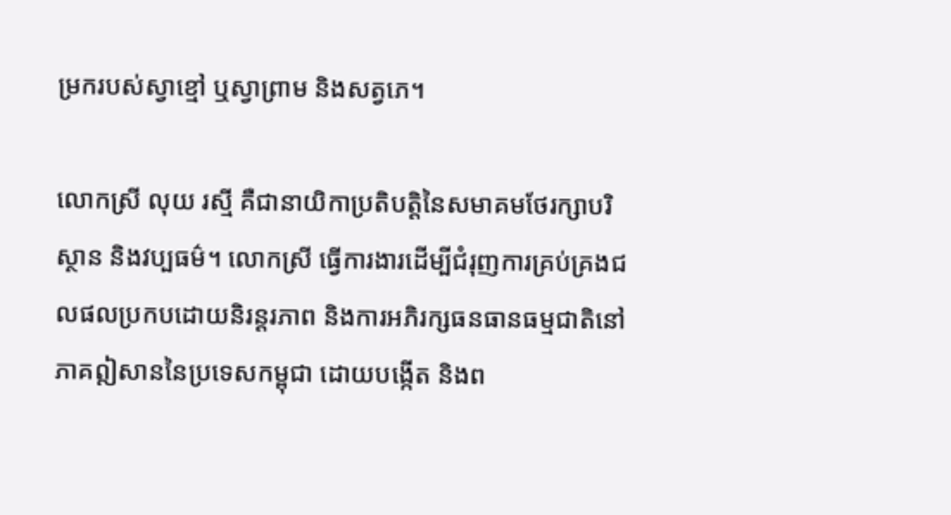ម្រករបស់ស្វាខ្មៅ ឬស្វាព្រាម និងសត្វភេ។

លោកស្រី លុយ រស្មី គឺជានាយិកាប្រតិបត្តិនៃសមាគមថែរក្សាបរិស្ថាន និងវប្បធម៌។ លោកស្រី ធ្វើការងារដើម្បីជំរុញការគ្រប់គ្រងជលផលប្រកបដោយនិរន្តរភាព និងការអភិរក្សធនធានធម្មជាតិនៅភាគឦសាននៃប្រទេសកម្ពុជា ដោយបង្កើត និងព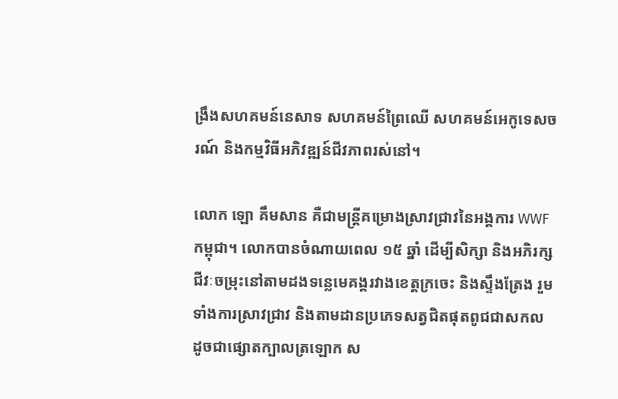ង្រឹងសហគមន៍នេសាទ សហគមន៍ព្រៃឈើ សហគមន៍អេកូទេសចរណ៍ និងកម្មវិធីអភិវឌ្ឍន៍ជីវភាពរស់នៅ។

លោក ឡោ គឹមសាន គឺជាមន្ត្រីគម្រោងស្រាវជ្រាវនៃអង្គការ WWF កម្ពុជា។ លោកបានចំណាយពេល ១៥ ឆ្នាំ ដើម្បីសិក្សា និងអភិរក្សជីវៈចម្រុះនៅតាមដងទន្លេមេគង្គរវាងខេត្តក្រចេះ និងស្ទឹងត្រែង រួមទាំងការស្រាវជ្រាវ និងតាមដានប្រភេទសត្វជិតផុតពូជជាសកល ដូចជាផ្សោតក្បាលត្រឡោក ស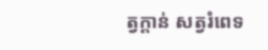ត្វក្តាន់ សត្វរំពេទ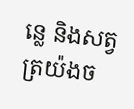ន្លេ និងសត្វត្រយ៉ងច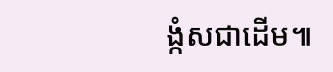ង្កំសជាដើម៕